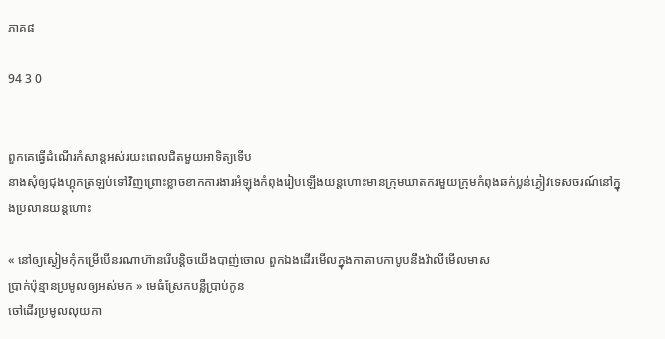ភាគ៨

94 3 0


ពួកគេធ្វើដំណើរកំសាន្ដអស់រយះពេលជិតមួយអាទិត្យទើប
នាងសុំឲ្យជុងហ្គុកត្រឡប់ទៅវិញព្រោះខ្លាចខាកការងារអំឡុងកំពុងរៀបឡើងយន្ដហោះមានក្រុមឃាតករមួយក្រុមកំពុងឆក់ប្លន់ភ្ងៀវទេសចរណ៍នៅក្នុងប្រលានយន្ដហោះ

« នៅឲ្យស្ងៀមកុំកម្រើបើនរណាហ៊ានរើបន្ដិចយើងបាញ់ចោល ពួកឯងដើរមើលក្នុងកាតាបកាបូបនឹងវ៉ាលីមើលមាស
ប្រាក់ប៉ុន្មានប្រមូលឲ្យអស់មក » មេធំស្រែកបន្លឺប្រាប់កូន
ចៅដេីរប្រមូលលុយកា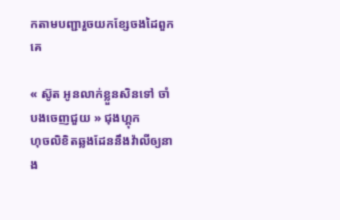កតាមបញ្ជារួចយកខ្សែចងដៃពួកគេ

« ស៊ូត អូនលាក់ខ្លួនសិនទៅ ចាំបងចេញជួយ » ជុងហ្គុក
ហុចលិខិតឆ្លងដែននឹងវ៉ាលីឲ្យនាង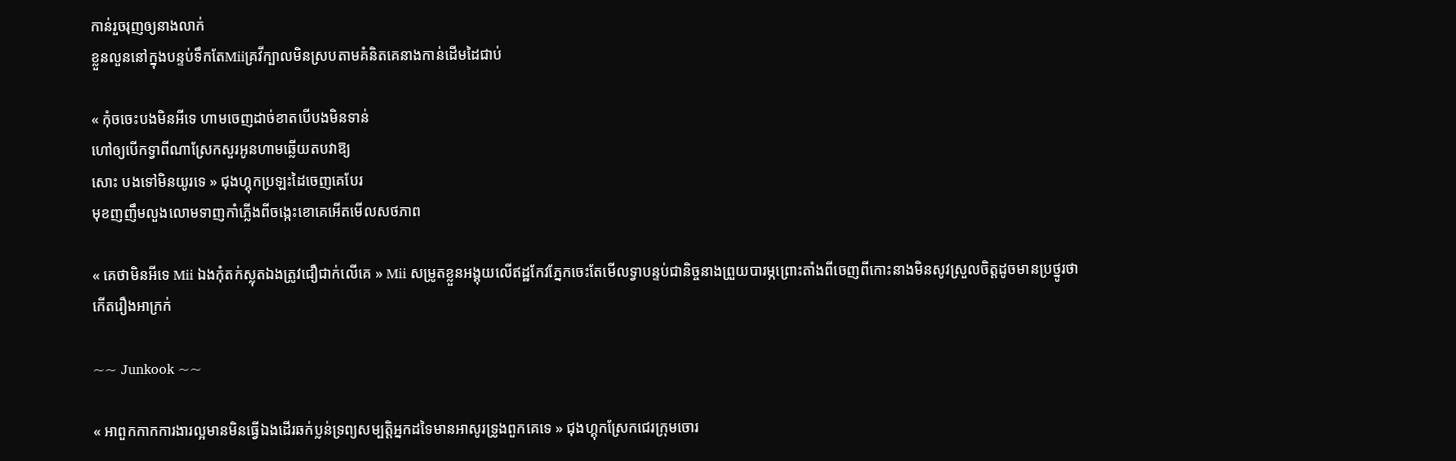កាន់រួចរុញឲ្យនាងលាក់
ខ្លួនលួននៅក្នុងបន្ទប់ទឹកតែMiiគ្រវីក្បាលមិនស្របតាមគំនិតគេនាងកាន់ដើមដៃជាប់

« កុំចចេះបងមិនអីទេ ហាមចេញដាច់ខាតបើបងមិនទាន់
ហៅឲ្យបើកទ្វាពីណាស្រែកសួរអូនហាមឆ្លើយតបវាឱ្យ
សោះ បងទៅមិនយូរទេ » ជុងហ្គុកប្រឡះដៃចេញគេបែរ
មុខញញឹមលួងលោមទាញកាំភ្លើងពីចង្កេះខោគេអើតមើលសថភាព

« គេថាមិនអីទេ Mii ឯងកុំតក់ស្លុតឯងត្រូវជឿជាក់លើគេ » Mii សម្រូតខ្លួនអង្គុយលើឥដ្ឋកែវភ្នែកចេះតែមើលទ្វាបន្ទប់ជានិច្ចនាងព្រួយបារម្ភព្រោះតាំងពីចេញពីកោះនាងមិនសូវស្រួលចិត្ដដូចមានប្រថ្នូរថាកើតរឿងអាក្រក់

~~ Junkook ~~

« អាពួកកាកការងារល្អមានមិនធ្វើឯងដើរឆក់ប្លន់ទ្រព្យសម្បត្ដិអ្នកដទៃមានអាសូរទ្រូងពួកគេទេ » ជុងហ្គុកស្រែកជេរក្រុមចោរ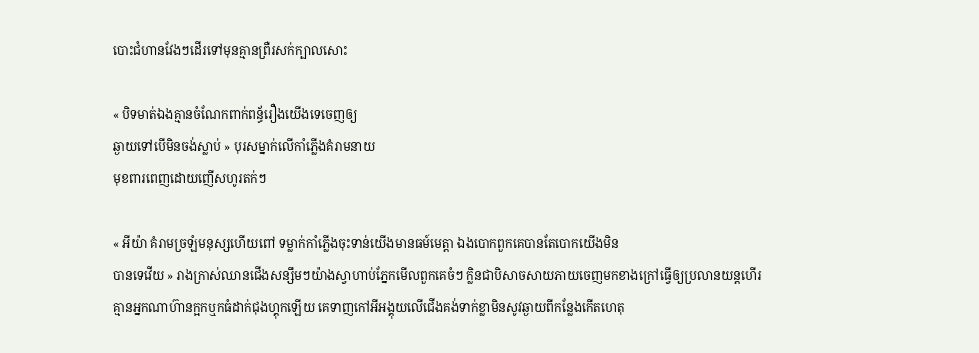បោះជំហានវែងៗដើរទៅមុនគ្មានព្រឺរសក់ក្បាលសោះ

« បិទមាត់ឯងគ្មានចំណែកពាក់ពន្ធ័រឿងយើងទេចេញឲ្យ
ឆ្ងាយទៅបើមិនចង់ស្លាប់ » បុរសម្នាក់លើកាំភ្លើងគំរាមនាយ
មុខពារពេញដោយញើសហូរតក់ៗ

« អីយ៉ា គំរាមច្រឡំមនុស្សហើយពៅ ទម្លាក់កាំភ្លើងចុះទាន់យើងមានធម៍មេត្ដា ឯងបោកពួកគេបានតែបោកយើងមិន
បានទេវើយ » រាងក្រាស់ឈានជើងសន្សឹមៗយ៉ាងស្វាហាប់ភ្នែកមើលពួកគេចំៗ ក្លិនជាបិសាចសាយភាយចេញមកខាងក្រៅធ្វើឲ្យប្រលានយន្ដហើរគ្មានអ្នកណាហ៊ានក្អកឬកធំដាក់ជុងហ្គុកឡើយ គេទាញកៅអីអង្គុយលើជើងគង់ទាក់ខ្លាមិនសូវឆ្ងាយពីកន្លែងកើតហេតុ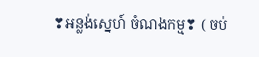❣អន្លង់ស្នេហ៍ ចំណងកម្ម❣ ( ចប់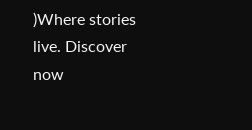)Where stories live. Discover now